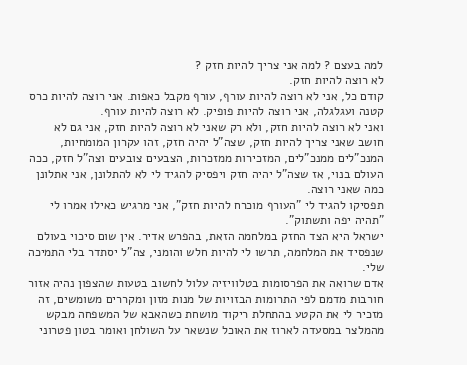למה בעצם ? למה אני צריך להיות חזק ?
לא רוצה להיות חזק.
קודם כל, אני לא רוצה להיות עורף, עורף מקבל כאפות. אני רוצה להיות כרס קטנה ועגלגלה, אני רוצה להיות פופיק. לא רוצה להיות עורף.
ואני לא רוצה להיות חזק, ולא רק שאני לא רוצה להיות חזק, אני גם לא חושב שאני צריך להיות חזק, שצה"ל יהיה חזק, זהו עקרון המומחיות, המנכ"לים ממנכ"לים, המזכירות ממזכרות, הצבעים צובעים וצה"ל חזק, ככה העולם בנוי, אז שצה"ל יהיה חזק ויפסיק להגיד לי לא להתלונן, אני אתלונן כמה שאני רוצה.
תפסיקו להגיד לי "העורף מוכרח להיות חזק", אני מרגיש כאילו אמרו לי "תהיה יפה ותשתוק".
ישראל היא הצד החזק במלחמה הזאת, בהפרש אדיר. אין שום סיכוי בעולם שנפסיד את המלחמה, תרשו לי להיות חלש והומני, צה"ל יסתדר בלי התמיכה שלי.
אדם שרואה את הפרסומות בטלוויזיה עלול לחשוב בטעות שהצפון נהיה אזור חורבות מדמם לפי התרומות הבזויות של מנות מזון ומקררים משומשים, זה מזכיר לי את הקטע בהתחלת ריקוד מושחת כשהאבא של המשפחה מבקש מהמלצר במסעדה לארוז את האוכל שנשאר על השולחן ואומר בטון פטרוני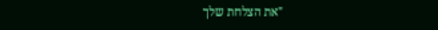"את הצלחת שלך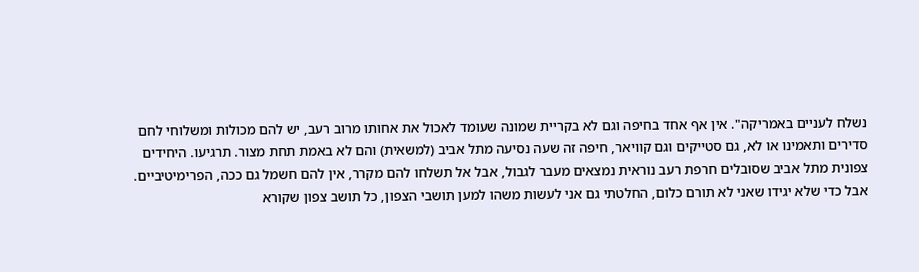נשלח לעניים באמריקה". אין אף אחד בחיפה וגם לא בקריית שמונה שעומד לאכול את אחותו מרוב רעב, יש להם מכולות ומשלוחי לחם סדירים ותאמינו או לא, גם סטייקים וגם קוויאר, חיפה זה שעה נסיעה מתל אביב (למשאית) והם לא באמת תחת מצור. תרגיעו. היחידים צפונית מתל אביב שסובלים חרפת רעב נוראית נמצאים מעבר לגבול, אבל אל תשלחו להם מקרר, אין להם חשמל גם ככה, הפרימיטיביים.
אבל כדי שלא יגידו שאני לא תורם כלום, החלטתי גם אני לעשות משהו למען תושבי הצפון, כל תושב צפון שקורא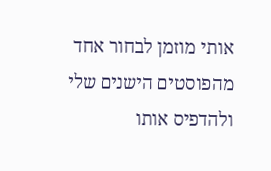אותי מוזמן לבחור אחד מהפוסטים הישנים שלי ולהדפיס אותו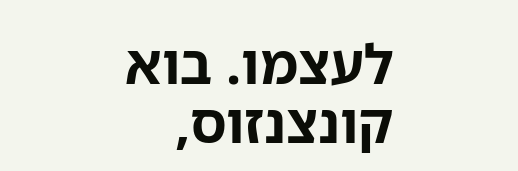לעצמו. בוא קונצנזוס,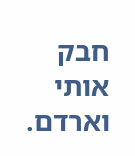חבק אותי וארדם.